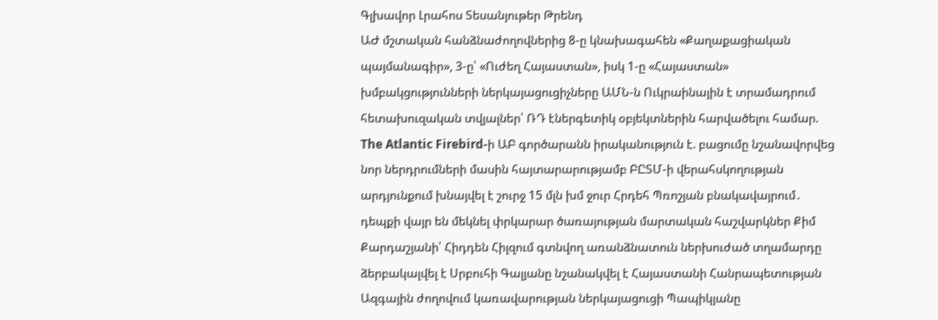Գլխավոր Լրահոս Տեսանյութեր Թրենդ
ԱԺ մշտական հանձնաժողովներից 8-ը կնախագահեն «Քաղաքացիական պայմանագիր», 3-ը՝ «Ուժեղ Հայաստան», իսկ 1-ը «Հայաստան» խմբակցությունների ներկայացուցիչները ԱՄՆ-ն Ուկրաինային է տրամադրում հետախուզական տվյալներ՝ ՌԴ էներգետիկ օբյեկտներին հարվածելու համար. The Atlantic Firebird-ի ԱԲ գործարանն իրականություն է. բացումը նշանավորվեց նոր ներդրումների մասին հայտարարությամբ ԲԸՏՄ-ի վերահսկողության արդյունքում խնայվել է շուրջ 15 մլն խմ ջուր Հրդեհ Պռոշյան բնակավայրում․ դեպքի վայր են մեկնել փրկարար ծառայության մարտական հաշվարկներ Քիմ Քարդաշյանի՝ Հիդդեն Հիլզում գտնվող առանձնատուն ներխուժած տղամարդը ձերբակալվել է Սրբուհի Գալյանը նշանակվել է Հայաստանի Հանրապետության Ազգային ժողովում կառավարության ներկայացուցի Պապիկյանը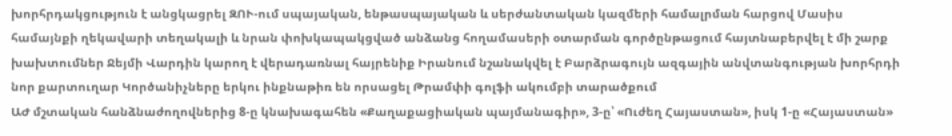խորհրդակցություն է անցկացրել ԶՈՒ-ում սպայական, ենթասպայական և սերժանտական կազմերի համալրման հարցով Մասիս համայնքի ղեկավարի տեղակալի և նրան փոխկապակցված անձանց հողամասերի օտարման գործընթացում հայտնաբերվել է մի շարք խախտումներ Ջեյմի Վարդին կարող է վերադառնալ հայրենիք Իրանում նշանակվել է Բարձրագույն ազգային անվտանգության խորհրդի նոր քարտուղար Կործանիչները երկու ինքնաթիռ են որսացել Թրամփի գոլֆի ակումբի տարածքում
ԱԺ մշտական հանձնաժողովներից 8-ը կնախագահեն «Քաղաքացիական պայմանագիր», 3-ը՝ «Ուժեղ Հայաստան», իսկ 1-ը «Հայաստան»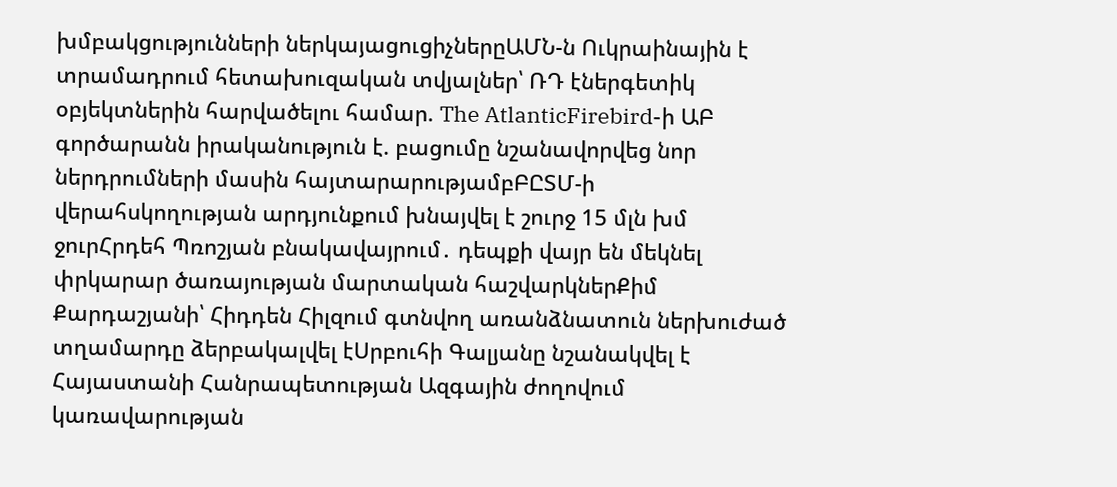խմբակցությունների ներկայացուցիչներըԱՄՆ-ն Ուկրաինային է տրամադրում հետախուզական տվյալներ՝ ՌԴ էներգետիկ օբյեկտներին հարվածելու համար. The AtlanticFirebird-ի ԱԲ գործարանն իրականություն է. բացումը նշանավորվեց նոր ներդրումների մասին հայտարարությամբԲԸՏՄ-ի վերահսկողության արդյունքում խնայվել է շուրջ 15 մլն խմ ջուրՀրդեհ Պռոշյան բնակավայրում․ դեպքի վայր են մեկնել փրկարար ծառայության մարտական հաշվարկներՔիմ Քարդաշյանի՝ Հիդդեն Հիլզում գտնվող առանձնատուն ներխուժած տղամարդը ձերբակալվել էՍրբուհի Գալյանը նշանակվել է Հայաստանի Հանրապետության Ազգային ժողովում կառավարության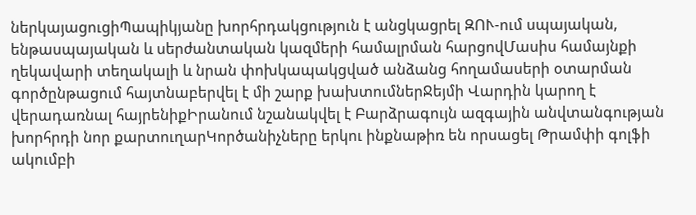ներկայացուցիՊապիկյանը խորհրդակցություն է անցկացրել ԶՈՒ-ում սպայական, ենթասպայական և սերժանտական կազմերի համալրման հարցովՄասիս համայնքի ղեկավարի տեղակալի և նրան փոխկապակցված անձանց հողամասերի օտարման գործընթացում հայտնաբերվել է մի շարք խախտումներՋեյմի Վարդին կարող է վերադառնալ հայրենիքԻրանում նշանակվել է Բարձրագույն ազգային անվտանգության խորհրդի նոր քարտուղարԿործանիչները երկու ինքնաթիռ են որսացել Թրամփի գոլֆի ակումբի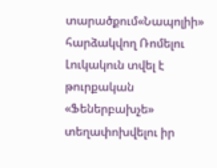տարածքում«Նապոլիի» հարձակվող Ռոմելու Լուկակուն տվել է թուրքական «Ֆեներբախչե» տեղափոխվելու իր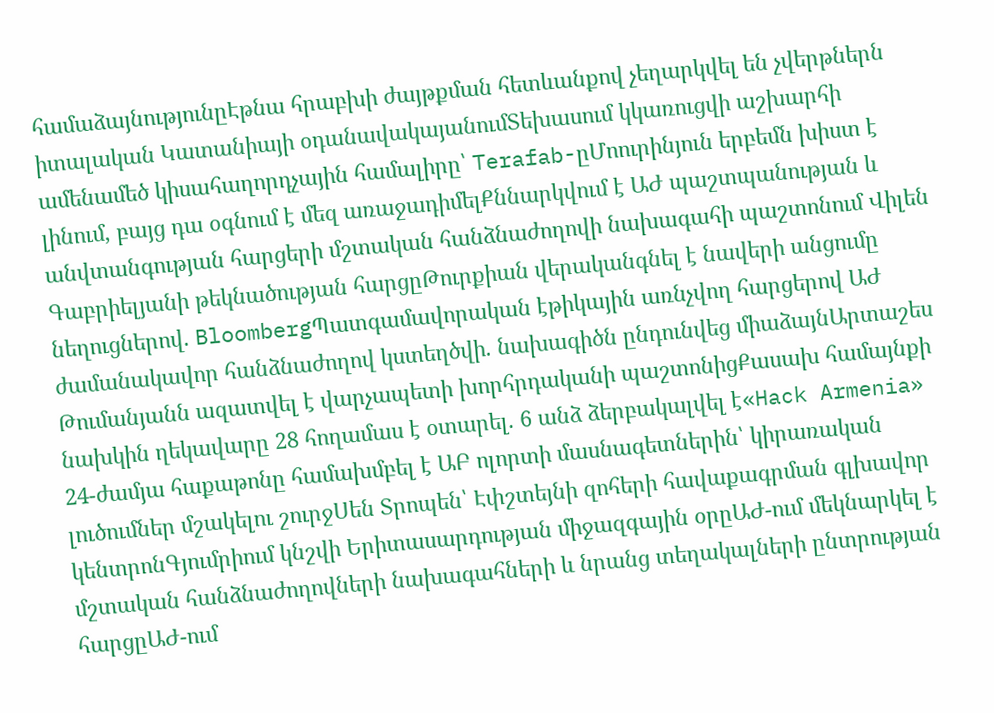համաձայնությունըԷթնա հրաբխի ժայթքման հետևանքով չեղարկվել են չվերթներն իտալական Կատանիայի օդանավակայանումՏեխասում կկառուցվի աշխարհի ամենամեծ կիսահաղորդչային համալիրը՝ Terafab-ըՄոուրինյուն երբեմն խիստ է լինում, բայց դա օգնում է մեզ առաջադիմելՔննարկվում է ԱԺ պաշտպանության և անվտանգության հարցերի մշտական հանձնաժողովի նախագահի պաշտոնում Վիլեն Գաբրիելյանի թեկնածության հարցըԹուրքիան վերականգնել է նավերի անցումը նեղուցներով. BloombergՊատգամավորական էթիկային առնչվող հարցերով ԱԺ ժամանակավոր հանձնաժողով կստեղծվի. նախագիծն ընդունվեց միաձայնԱրտաշես Թումանյանն ազատվել է վարչապետի խորհրդականի պաշտոնիցՔասախ համայնքի նախկին ղեկավարը 28 հողամաս է օտարել. 6 անձ ձերբակալվել է«Hack Armenia» 24-ժամյա հաքաթոնը համախմբել է ԱԲ ոլորտի մասնագետներին՝ կիրառական լուծումներ մշակելու շուրջՍեն Տրոպեն՝ Էփշտեյնի զոհերի հավաքագրման գլխավոր կենտրոնԳյումրիում կնշվի Երիտասարդության միջազգային օրըԱԺ-ում մեկնարկել է մշտական հանձնաժողովների նախագահների և նրանց տեղակալների ընտրության հարցըԱԺ-ում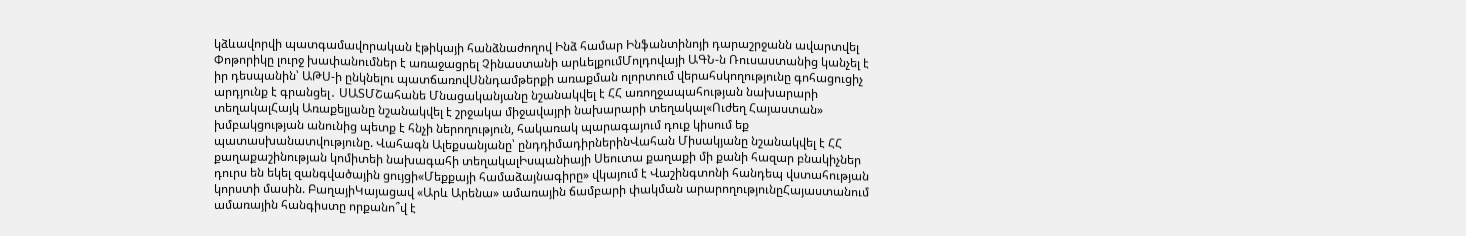կձևավորվի պատգամավորական էթիկայի հանձնաժողով Ինձ համար Ինֆանտինոյի դարաշրջանն ավարտվել Փոթորիկը լուրջ խափանումներ է առաջացրել Չինաստանի արևելքումՄոլդովայի ԱԳՆ-ն Ռուսաստանից կանչել է իր դեսպանին՝ ԱԹՍ-ի ընկնելու պատճառովՍննդամթերքի առաքման ոլորտում վերահսկողությունը գոհացուցիչ արդյունք է գրանցել․ ՍԱՏՄՇահանե Մնացականյանը նշանակվել է ՀՀ առողջապահության նախարարի տեղակալՀայկ Առաքելյանը նշանակվել է շրջակա միջավայրի նախարարի տեղակալ«Ուժեղ Հայաստան» խմբակցության անունից պետք է հնչի ներողություն, հակառակ պարագայում դուք կիսում եք պատասխանատվությունը. Վահագն Ալեքսանյանը՝ ընդդիմադիրներինՎահան Միսակյանը նշանակվել է ՀՀ քաղաքաշինության կոմիտեի նախագահի տեղակալԻսպանիայի Սեուտա քաղաքի մի քանի հազար բնակիչներ դուրս են եկել զանգվածային ցույցի«Մեքքայի համաձայնագիրը» վկայում է Վաշինգտոնի հանդեպ վստահության կորստի մասին. ԲաղայիԿայացավ «Արև Արենա» ամառային ճամբարի փակման արարողությունըՀայաստանում ամառային հանգիստը որքանո՞վ է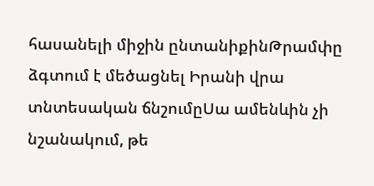հասանելի միջին ընտանիքինԹրամփը ձգտում է մեծացնել Իրանի վրա տնտեսական ճնշումըՍա ամենևին չի նշանակում, թե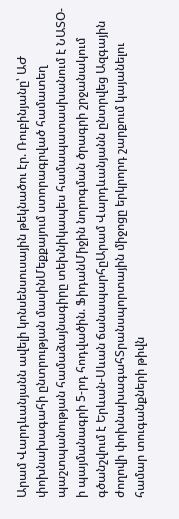Արամ Վարդևանյանն ավելի կոնսենսուսային թեկնածու էր. Ռուբինյանը՝ ԱԺ փոխնախագահի ընտրության մասինՄեքքայում ստորագրված համատեղ պաշտպանության համաձայնագիրը տեխնիկապես համապատասխանում է ՆԱՏՕ-ի պայմանագրի 5-րդ հոդվածին. ՖիդանՄիջին նորոգման ծրագրի շրջանակում գծանշվում է Երևան-Սևան ճանապարհըԱրամ Վարդևանյանն ընտրվեց Ազգային ժողովի փոխնախագահՏրանսպորտային միջոցը երկրորդ շարքում կայանելու համար տուգանքների թիվն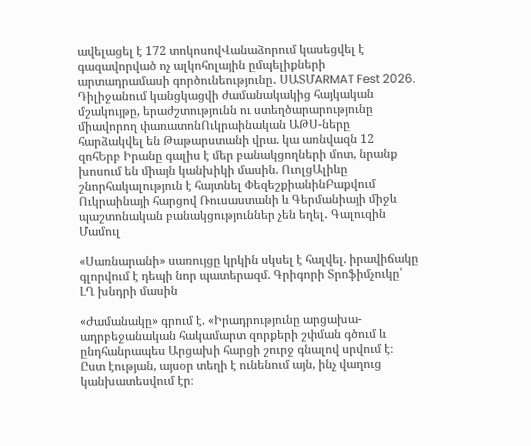ավելացել է 172 տոկոսովՎանաձորում կասեցվել է գազավորված ոչ ալկոհոլային ըմպելիքների արտադրամասի գործունեությունը․ ՍԱՏՄARMAT Fest 2026. Դիլիջանում կանցկացվի ժամանակակից հայկական մշակույթը, երաժշտությունն ու ստեղծարարությունը միավորող փառատոնՈւկրաինական ԱԹՍ-ները հարձակվել են Թաթարստանի վրա. կա առնվազն 12 զոհԵրբ Իրանը գալիս է մեր բանակցողների մոտ, նրանք խոսում են միայն կանխիկի մասին. ՈւոլցԱլիևը շնորհակալություն է հայտնել ՓեզեշքիանինԲաքվում Ուկրաինայի հարցով Ռուսաստանի և Գերմանիայի միջև պաշտոնական բանակցություններ չեն եղել․ Գալուզին
Մամուլ

«Սառնարանի» սառույցը կրկին սկսել է հալվել. իրավիճակը գլորվում է դեպի նոր պատերազմ. Գրիգորի Տրոֆիմչուկը՝ ԼՂ խնդրի մասին

«Ժամանակը» գրում է. «Իրադրությունը արցախա-ադրբեջանական հակամարտ զորքերի շփման գծում և ընդհանրապես Արցախի հարցի շուրջ գնալով սրվում է։ Ըստ էության, այսօր տեղի է ունենում այն, ինչ վաղուց կանխատեսվում էր։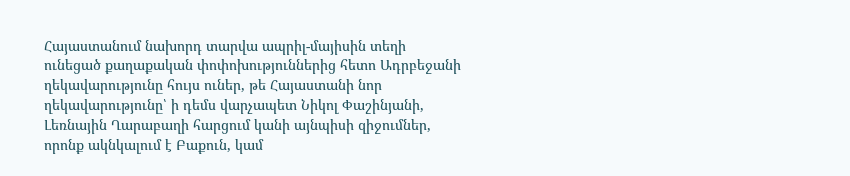Հայաստանում նախորդ տարվա ապրիլ-մայիսին տեղի ունեցած քաղաքական փոփոխություններից հետո Ադրբեջանի ղեկավարությունը հույս ուներ, թե Հայաստանի նոր ղեկավարությունը՝ ի դեմս վարչապետ Նիկոլ Փաշինյանի, Լեռնային Ղարաբաղի հարցում կանի այնպիսի զիջումներ, որոնք ակնկալում է Բաքուն, կամ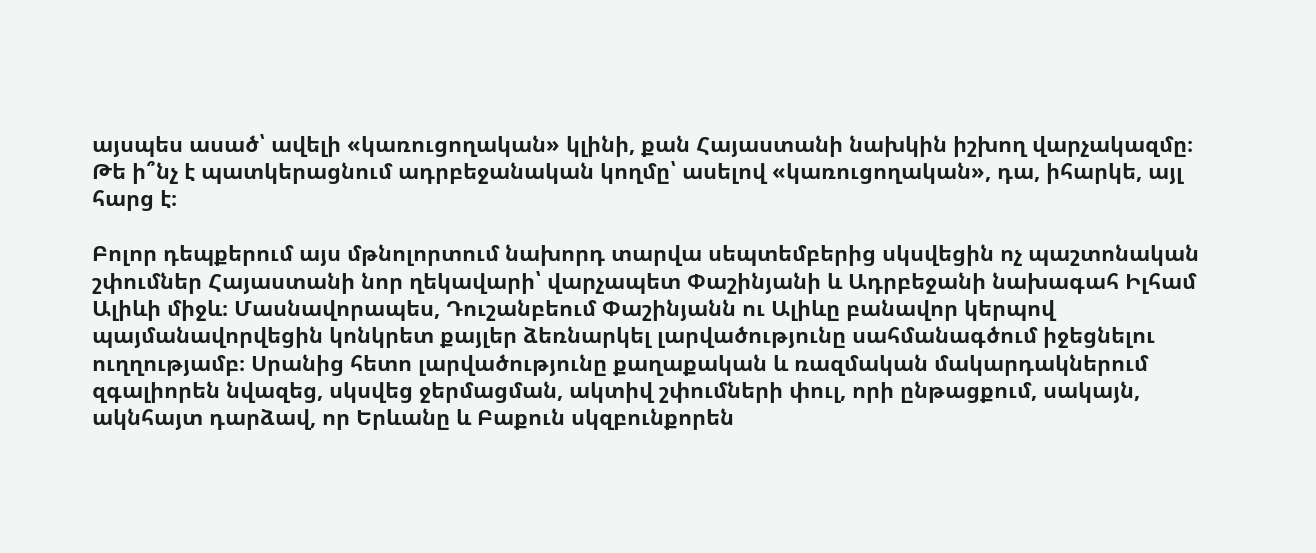այսպես ասած՝ ավելի «կառուցողական» կլինի, քան Հայաստանի նախկին իշխող վարչակազմը։ Թե ի՞նչ է պատկերացնում ադրբեջանական կողմը՝ ասելով «կառուցողական», դա, իհարկե, այլ հարց է։

Բոլոր դեպքերում այս մթնոլորտում նախորդ տարվա սեպտեմբերից սկսվեցին ոչ պաշտոնական շփումներ Հայաստանի նոր ղեկավարի՝ վարչապետ Փաշինյանի և Ադրբեջանի նախագահ Իլհամ Ալիևի միջև։ Մասնավորապես, Դուշանբեում Փաշինյանն ու Ալիևը բանավոր կերպով պայմանավորվեցին կոնկրետ քայլեր ձեռնարկել լարվածությունը սահմանագծում իջեցնելու ուղղությամբ։ Սրանից հետո լարվածությունը քաղաքական և ռազմական մակարդակներում զգալիորեն նվազեց, սկսվեց ջերմացման, ակտիվ շփումների փուլ, որի ընթացքում, սակայն, ակնհայտ դարձավ, որ Երևանը և Բաքուն սկզբունքորեն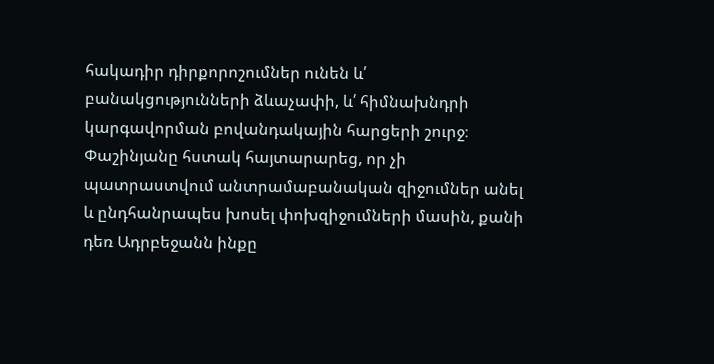հակադիր դիրքորոշումներ ունեն և՛ բանակցությունների ձևաչափի, և՛ հիմնախնդրի կարգավորման բովանդակային հարցերի շուրջ։ Փաշինյանը հստակ հայտարարեց, որ չի պատրաստվում անտրամաբանական զիջումներ անել և ընդհանրապես խոսել փոխզիջումների մասին, քանի դեռ Ադրբեջանն ինքը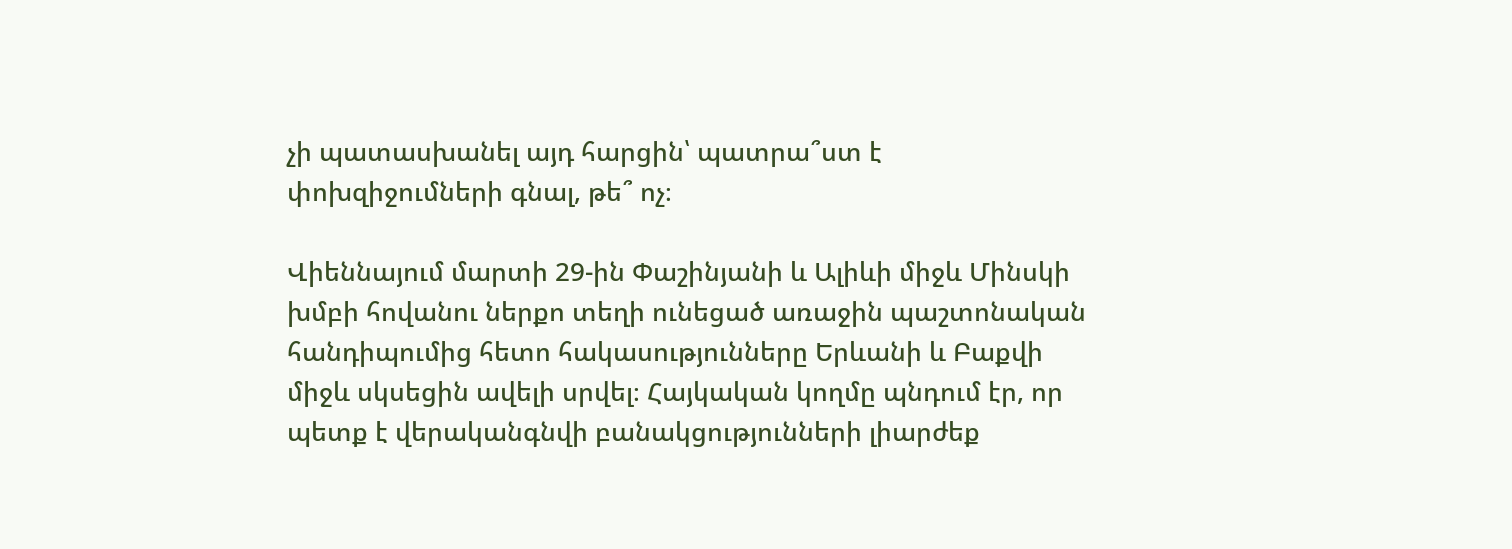չի պատասխանել այդ հարցին՝ պատրա՞ստ է փոխզիջումների գնալ, թե՞ ոչ։

Վիեննայում մարտի 29-ին Փաշինյանի և Ալիևի միջև Մինսկի խմբի հովանու ներքո տեղի ունեցած առաջին պաշտոնական հանդիպումից հետո հակասությունները Երևանի և Բաքվի միջև սկսեցին ավելի սրվել։ Հայկական կողմը պնդում էր, որ պետք է վերականգնվի բանակցությունների լիարժեք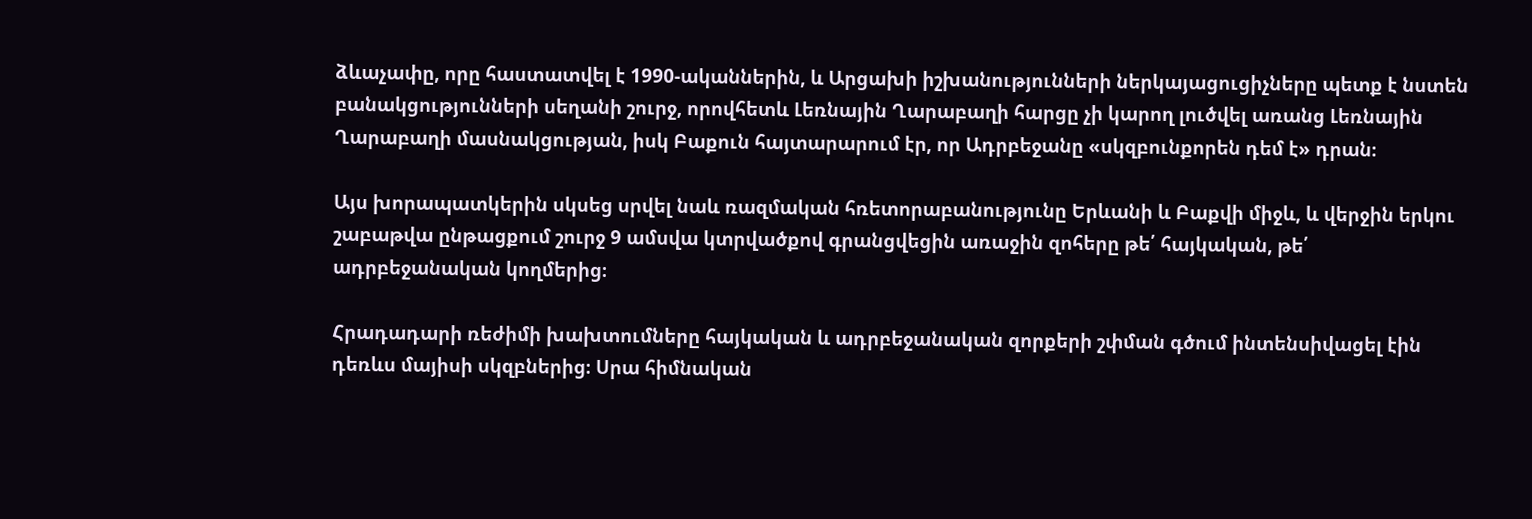ձևաչափը, որը հաստատվել է 1990-ականներին, և Արցախի իշխանությունների ներկայացուցիչները պետք է նստեն բանակցությունների սեղանի շուրջ, որովհետև Լեռնային Ղարաբաղի հարցը չի կարող լուծվել առանց Լեռնային Ղարաբաղի մասնակցության, իսկ Բաքուն հայտարարում էր, որ Ադրբեջանը «սկզբունքորեն դեմ է» դրան։

Այս խորապատկերին սկսեց սրվել նաև ռազմական հռետորաբանությունը Երևանի և Բաքվի միջև, և վերջին երկու շաբաթվա ընթացքում շուրջ 9 ամսվա կտրվածքով գրանցվեցին առաջին զոհերը թե՛ հայկական, թե՛ ադրբեջանական կողմերից։

Հրադադարի ռեժիմի խախտումները հայկական և ադրբեջանական զորքերի շփման գծում ինտենսիվացել էին դեռևս մայիսի սկզբներից։ Սրա հիմնական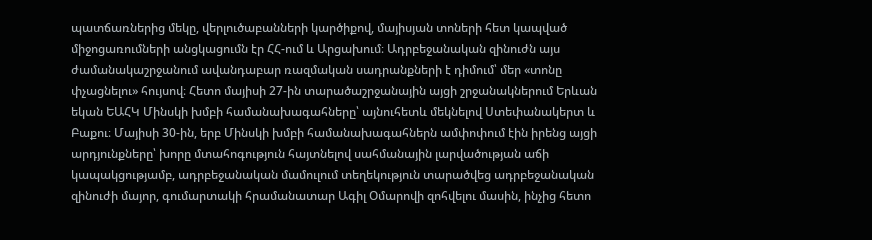պատճառներից մեկը, վերլուծաբանների կարծիքով, մայիսյան տոների հետ կապված միջոցառումների անցկացումն էր ՀՀ-ում և Արցախում։ Ադրբեջանական զինուժն այս ժամանակաշրջանում ավանդաբար ռազմական սադրանքների է դիմում՝ մեր «տոնը փչացնելու» հույսով։ Հետո մայիսի 27-ին տարածաշրջանային այցի շրջանակներում Երևան եկան ԵԱՀԿ Մինսկի խմբի համանախագահները՝ այնուհետև մեկնելով Ստեփանակերտ և Բաքու։ Մայիսի 30-ին, երբ Մինսկի խմբի համանախագահներն ամփոփում էին իրենց այցի արդյունքները՝ խորը մտահոգություն հայտնելով սահմանային լարվածության աճի կապակցությամբ, ադրբեջանական մամուլում տեղեկություն տարածվեց ադրբեջանական զինուժի մայոր, գումարտակի հրամանատար Ագիլ Օմարովի զոհվելու մասին, ինչից հետո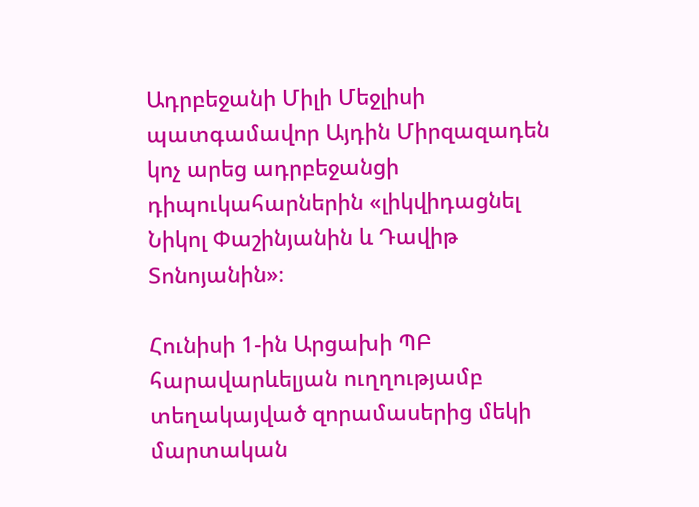Ադրբեջանի Միլի Մեջլիսի պատգամավոր Այդին Միրզազադեն կոչ արեց ադրբեջանցի դիպուկահարներին «լիկվիդացնել Նիկոլ Փաշինյանին և Դավիթ Տոնոյանին»։

Հունիսի 1-ին Արցախի ՊԲ հարավարևելյան ուղղությամբ տեղակայված զորամասերից մեկի մարտական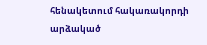հենակետում հակառակորդի արձակած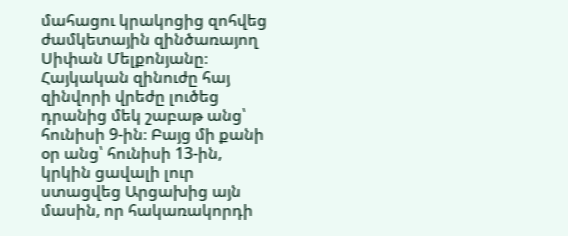մահացու կրակոցից զոհվեց ժամկետային զինծառայող Սիփան Մելքոնյանը։ Հայկական զինուժը հայ զինվորի վրեժը լուծեց դրանից մեկ շաբաթ անց՝ հունիսի 9-ին։ Բայց մի քանի օր անց՝ հունիսի 13-ին, կրկին ցավալի լուր ստացվեց Արցախից այն մասին, որ հակառակորդի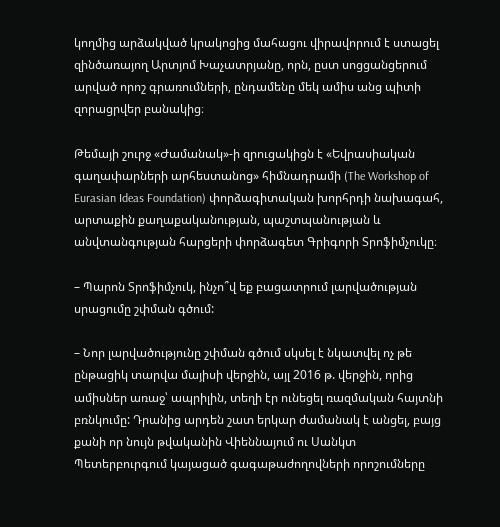կողմից արձակված կրակոցից մահացու վիրավորում է ստացել զինծառայող Արտյոմ Խաչատրյանը, որն, ըստ սոցցանցերում արված որոշ գրառումների, ընդամենը մեկ ամիս անց պիտի զորացրվեր բանակից։

Թեմայի շուրջ «Ժամանակ»-ի զրուցակիցն է «Եվրասիական գաղափարների արհեստանոց» հիմնադրամի (The Workshop of Eurasian Ideas Foundation) փորձագիտական խորհրդի նախագահ, արտաքին քաղաքականության, պաշտպանության և անվտանգության հարցերի փորձագետ Գրիգորի Տրոֆիմչուկը։

– Պարոն Տրոֆիմչուկ, ինչո՞վ եք բացատրում լարվածության սրացումը շփման գծում:

– Նոր լարվածությունը շփման գծում սկսել է նկատվել ոչ թե ընթացիկ տարվա մայիսի վերջին, այլ 2016 թ. վերջին, որից ամիսներ առաջ՝ ապրիլին, տեղի էր ունեցել ռազմական հայտնի բռնկումը: Դրանից արդեն շատ երկար ժամանակ է անցել, բայց քանի որ նույն թվականին Վիեննայում ու Սանկտ Պետերբուրգում կայացած գագաթաժողովների որոշումները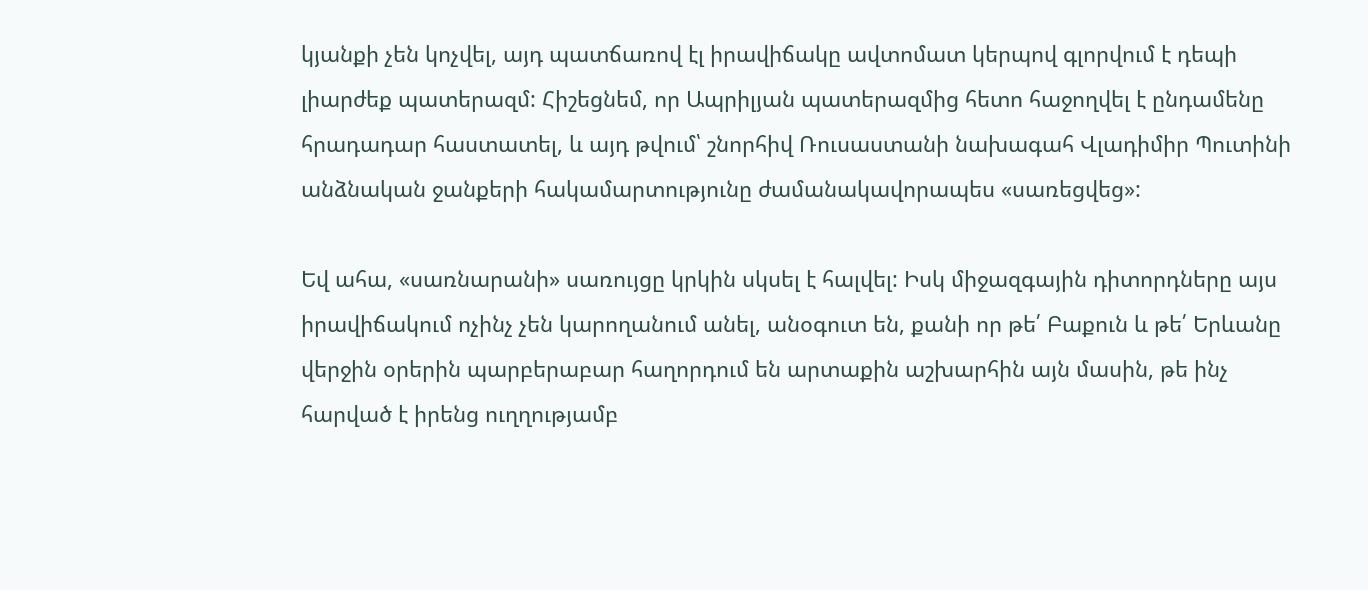կյանքի չեն կոչվել, այդ պատճառով էլ իրավիճակը ավտոմատ կերպով գլորվում է դեպի լիարժեք պատերազմ: Հիշեցնեմ, որ Ապրիլյան պատերազմից հետո հաջողվել է ընդամենը հրադադար հաստատել, և այդ թվում՝ շնորհիվ Ռուսաստանի նախագահ Վլադիմիր Պուտինի անձնական ջանքերի հակամարտությունը ժամանակավորապես «սառեցվեց»:

Եվ ահա, «սառնարանի» սառույցը կրկին սկսել է հալվել: Իսկ միջազգային դիտորդները այս իրավիճակում ոչինչ չեն կարողանում անել, անօգուտ են, քանի որ թե՛ Բաքուն և թե՛ Երևանը վերջին օրերին պարբերաբար հաղորդում են արտաքին աշխարհին այն մասին, թե ինչ հարված է իրենց ուղղությամբ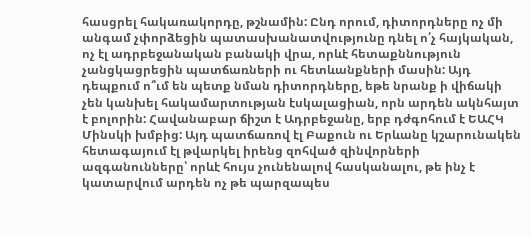հասցրել հակառակորդը, թշնամին: Ընդ որում, դիտորդները ոչ մի անգամ չփորձեցին պատասխանատվությունը դնել ո՛չ հայկական, ոչ էլ ադրբեջանական բանակի վրա, որևէ հետաքննություն չանցկացրեցին պատճառների ու հետևանքների մասին: Այդ դեպքում ո՞ւմ են պետք նման դիտորդները, եթե նրանք ի վիճակի չեն կանխել հակամարտության էսկալացիան, որն արդեն ակնհայտ է բոլորին: Հավանաբար ճիշտ է Ադրբեջանը, երբ դժգոհում է ԵԱՀԿ Մինսկի խմբից: Այդ պատճառով էլ Բաքուն ու Երևանը կշարունակեն հետագայում էլ թվարկել իրենց զոհված զինվորների ազգանունները՝ որևէ հույս չունենալով հասկանալու, թե ինչ է կատարվում արդեն ոչ թե պարզապես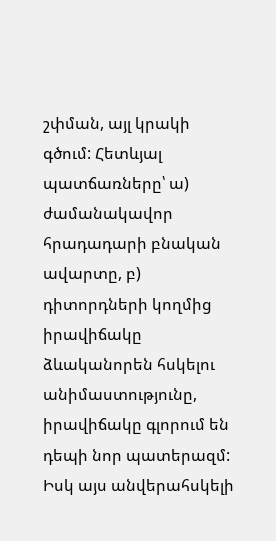շփման, այլ կրակի գծում: Հետևյալ պատճառները՝ ա) ժամանակավոր հրադադարի բնական ավարտը, բ) դիտորդների կողմից իրավիճակը ձևականորեն հսկելու անիմաստությունը, իրավիճակը գլորում են դեպի նոր պատերազմ: Իսկ այս անվերահսկելի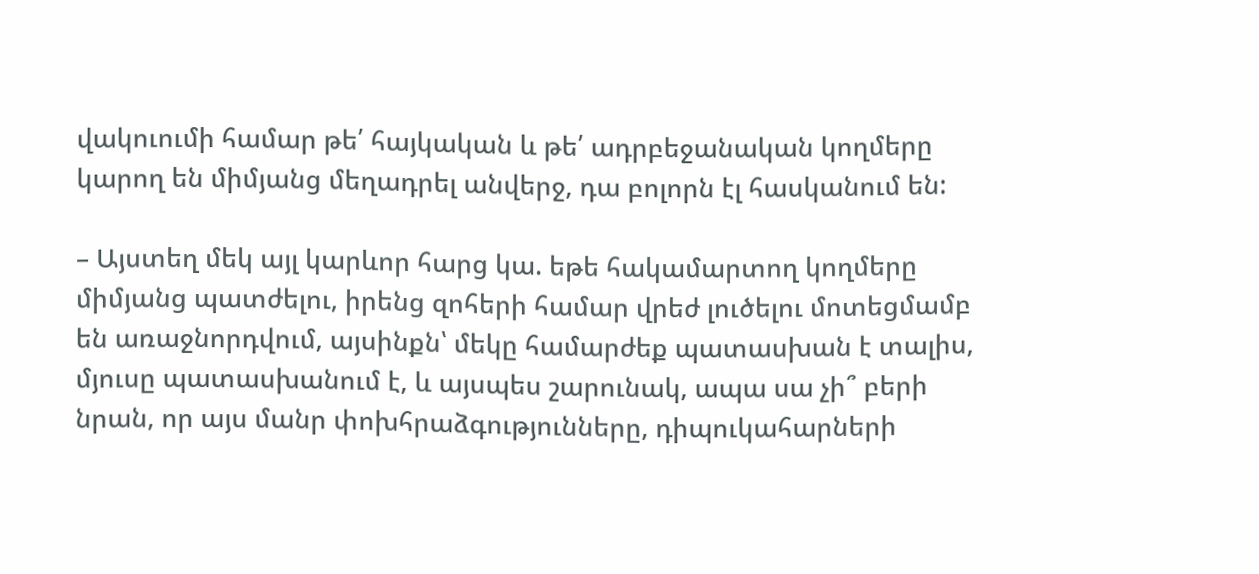վակուումի համար թե՛ հայկական և թե՛ ադրբեջանական կողմերը կարող են միմյանց մեղադրել անվերջ, դա բոլորն էլ հասկանում են:

– Այստեղ մեկ այլ կարևոր հարց կա. եթե հակամարտող կողմերը միմյանց պատժելու, իրենց զոհերի համար վրեժ լուծելու մոտեցմամբ են առաջնորդվում, այսինքն՝ մեկը համարժեք պատասխան է տալիս, մյուսը պատասխանում է, և այսպես շարունակ, ապա սա չի՞ բերի նրան, որ այս մանր փոխհրաձգությունները, դիպուկահարների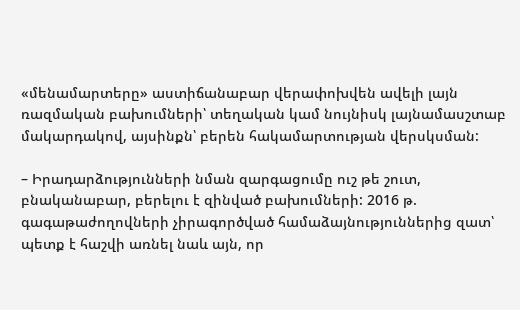«մենամարտերը» աստիճանաբար վերափոխվեն ավելի լայն ռազմական բախումների՝ տեղական կամ նույնիսկ լայնամասշտաբ մակարդակով, այսինքն՝ բերեն հակամարտության վերսկսման:

– Իրադարձությունների նման զարգացումը ուշ թե շուտ, բնականաբար, բերելու է զինված բախումների: 2016 թ. գագաթաժողովների չիրագործված համաձայնություններից զատ՝ պետք է հաշվի առնել նաև այն, որ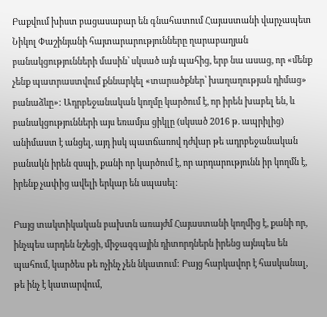Բաքվում խիստ բացասաբար են գնահատում Հայաստանի վարչապետ Նիկոլ Փաշինյանի հայտարարությունները ղարաբաղյան բանակցությունների մասին՝ սկսած այն պահից, երբ նա ասաց, որ «մենք չենք պատրաստվում քննարկել «տարածքներ՝ խաղաղության դիմաց» բանաձևը»: Ադրբեջանական կողմը կարծում է, որ իրեն խաբել են, և բանակցությունների այս եռամյա ցիկլը (սկսած 2016 թ. ապրիլից) անիմաստ է անցել, այդ իսկ պատճառով դժվար թե ադրբեջանական բանակն իրեն զսպի, քանի որ կարծում է, որ արդարությունն իր կողմն է, իրենք չափից ավելի երկար են սպասել:

Բայց տակտիկական բախտն առայժմ Հայաստանի կողմից է, քանի որ, ինչպես արդեն նշեցի, միջազգային դիտորդներն իրենց այնպես են պահում, կարծես թե ոչինչ չեն նկատում: Բայց հարկավոր է հասկանալ, թե ինչ է կատարվում,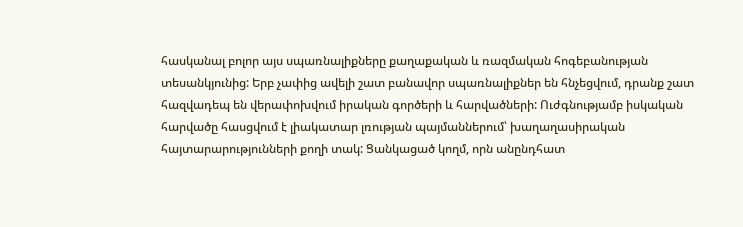հասկանալ բոլոր այս սպառնալիքները քաղաքական և ռազմական հոգեբանության տեսանկյունից: Երբ չափից ավելի շատ բանավոր սպառնալիքներ են հնչեցվում, դրանք շատ հազվադեպ են վերափոխվում իրական գործերի և հարվածների: Ուժգնությամբ իսկական հարվածը հասցվում է լիակատար լռության պայմաններում՝ խաղաղասիրական հայտարարությունների քողի տակ: Ցանկացած կողմ, որն անընդհատ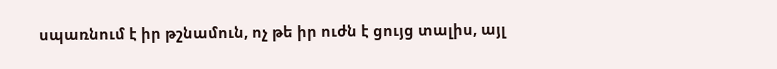սպառնում է իր թշնամուն, ոչ թե իր ուժն է ցույց տալիս, այլ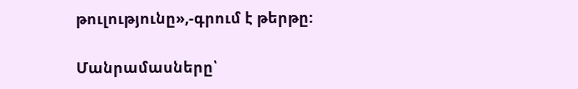թուլությունը»,-գրում է թերթը:

Մանրամասները՝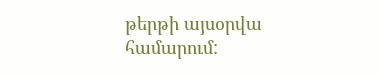թերթի այսօրվա համարում: